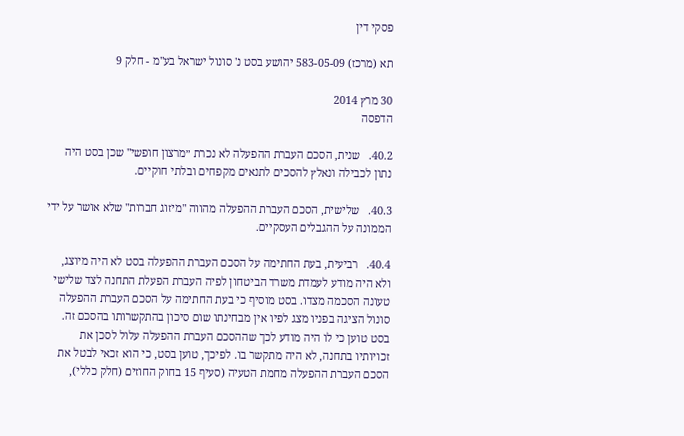פסקי דין

תא (מרכז) 583-05-09 יהושע בסט נ' סונול ישראל בע"מ - חלק 9

30 מרץ 2014
הדפסה

40.2.   שנית, הסכם העברת ההפעלה לא נכרת ״מרצון חופשי" שכן בסט היה נתון לכבילה ונאלץ להסכים לתנאים מקפחים ובלתי חוקיים.

40.3.   שלישית, הסכם העברת ההפעלה מהווה "מיזוג חברות" שלא אושר על ידי הממונה על ההגבלים העסקיים.

40.4.   רביעית, בעת החתימה על הסכם העברת ההפעלה בסט לא היה מיוצג, ולא היה מודע לעמדת משרד הביטחון לפיה העברת הפעלת התחנה לצד שלישי טעונה הסכמה מצדו. בסט מוסיף כי בעת החתימה על הסכם העברת ההפעלה סונול הציגה בפניו מצג לפיו אין מבחינתו שום סיכון בהתקשרותו בהסכם זה. בסט טוען כי לו היה מודע לכך שההסכם העברת ההפעלה עלול לסכן את זכויותיו בתחנה, לא היה מתקשר בו. לפיכך, טוען בסט, כי הוא זכאי לבטל את הסכם העברת ההפעלה מחמת הטעיה (סעיף 15 בחוק החוזים (חלק כללי),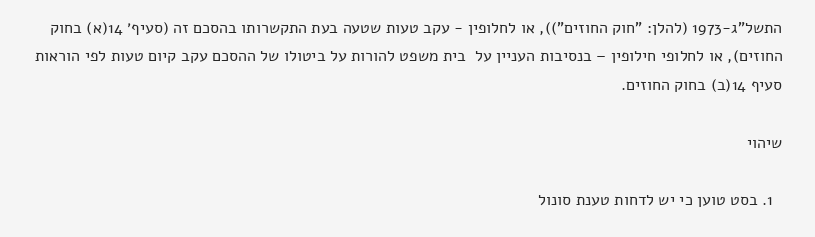התשל"ג-1973 (להלן: "חוק החוזים")), או לחלופין - עקב טעות שטעה בעת התקשרותו בהסכם זה (סעיף׳ 14(א) בחוק החוזים), או לחלופי חילופין – בנסיבות העניין על  בית משפט להורות על ביטולו של ההסכם עקב קיום טעות לפי הוראות סעיף 14(ב) בחוק החוזים.

שיהוי

  1. בסט טוען כי יש לדחות טענת סונול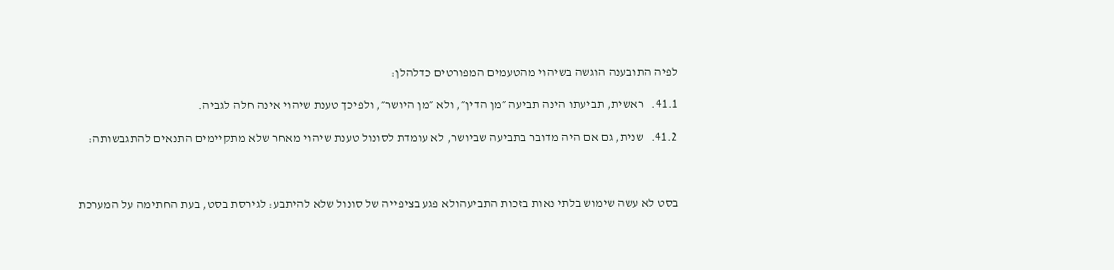לפיה התובענה הוגשה בשיהוי מהטעמים המפורטים כדלהלן:

41.1.   ראשית, תביעתו הינה תביעה ״מן הדין״, ולא ״מן היושר״, ולפיכך טענת שיהוי אינה חלה לגביה.

41.2.   שנית, גם אם היה מדובר בתביעה שביושר, לא עומדת לסונול טענת שיהוי מאחר שלא מתקיימים התנאים להתגבשותה:



בסט לא עשה שימוש בלתי נאות בזכות התביעהולא פגע בציפייה של סונול שלא להיתבע: לגירסת בסט, בעת החתימה על המערכת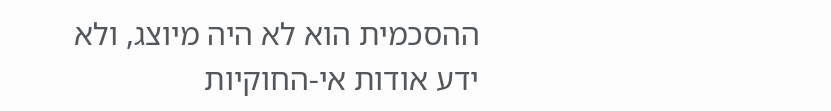ההסכמית הוא לא היה מיוצג, ולא ידע אודות אי-החוקיות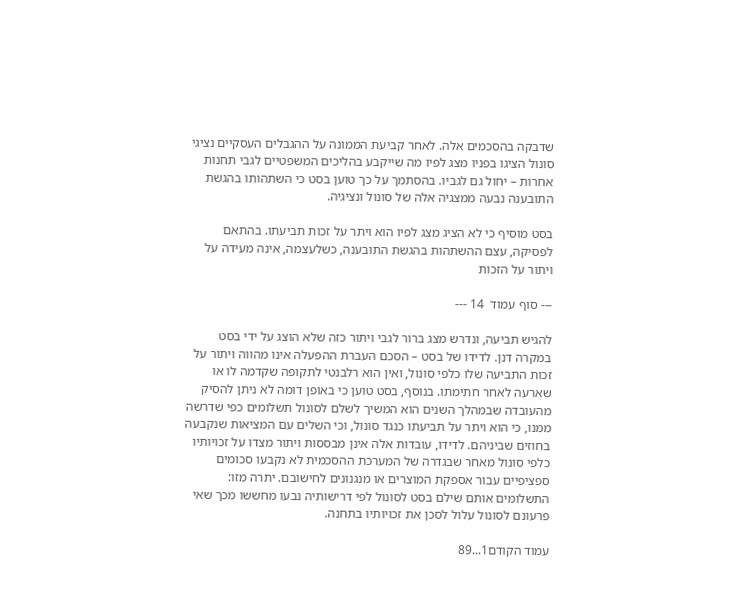שדבקה בהסכמים אלה. לאחר קביעת הממונה על ההגבלים העסקיים נציגי סונול הציגו בפניו מצג לפיו מה שייקבע בהליכים המשפטיים לגבי תחנות אחרות – יחול גם לגביו. בהסתמך על כך טוען בסט כי השתהותו בהגשת התובענה נבעה ממצגיה אלה של סונול ונציגיה.

בסט מוסיף כי לא הציג מצג לפיו הוא ויתר על זכות תביעתו. בהתאם לפסיקה, עצם ההשתהות בהגשת התובענה, כשלעצמה, אינה מעידה על ויתור על הזכות

--- סוף עמוד  14 ---

להגיש תביעה, ונדרש מצג ברור לגבי ויתור כזה שלא הוצג על ידי בסט במקרה דנן. לדידו של בסט – הסכם העברת ההפעלה אינו מהווה ויתור על זכות התביעה שלו כלפי סונול, ואין הוא רלבנטי לתקופה שקדמה לו או שארעה לאחר חתימתו. בנוסף, בסט טוען כי באופן דומה לא ניתן להסיק מהעובדה שבמהלך השנים הוא המשיך לשלם לסונול תשלומים כפי שדרשה ממנו, כי הוא ויתר על תביעתו כנגד סונול, וכי השלים עם המציאות שנקבעה בחוזים שביניהם. לדידו, עובדות אלה אינן מבססות ויתור מצדו על זכויותיו כלפי סונול מאחר שבגדרה של המערכת ההסכמית לא נקבעו סכומים ספציפיים עבור אספקת המוצרים או מנגנונים לחישובם. יתרה מזו: התשלומים אותם שילם בסט לסונול לפי דרישותיה נבעו מחששו מכך שאי פרעונם לסונול עלול לסכן את זכויותיו בתחנה.

עמוד הקודם1...89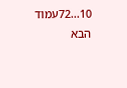10...72עמוד הבא